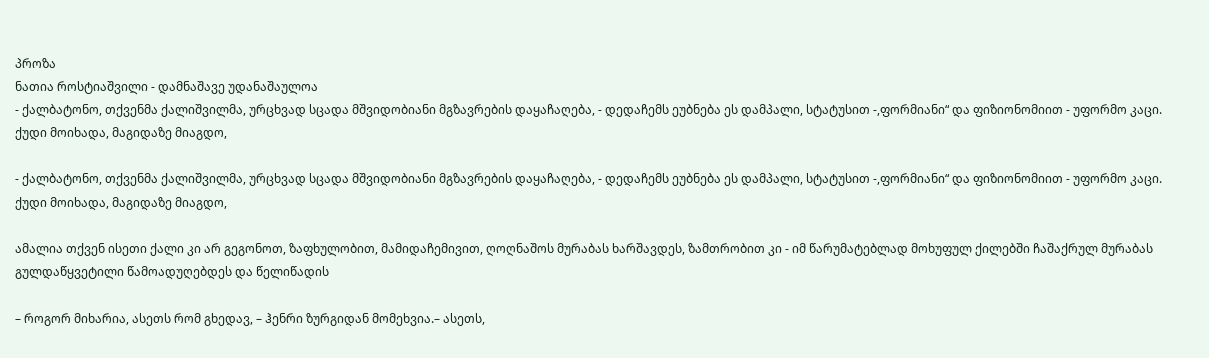პროზა
ნათია როსტიაშვილი - დამნაშავე უდანაშაულოა
- ქალბატონო, თქვენმა ქალიშვილმა, ურცხვად სცადა მშვიდობიანი მგზავრების დაყაჩაღება, - დედაჩემს ეუბნება ეს დამპალი, სტატუსით -,ფორმიანი“ და ფიზიონომიით - უფორმო კაცი. ქუდი მოიხადა, მაგიდაზე მიაგდო,

- ქალბატონო, თქვენმა ქალიშვილმა, ურცხვად სცადა მშვიდობიანი მგზავრების დაყაჩაღება, - დედაჩემს ეუბნება ეს დამპალი, სტატუსით -,ფორმიანი“ და ფიზიონომიით - უფორმო კაცი. ქუდი მოიხადა, მაგიდაზე მიაგდო,

ამალია თქვენ ისეთი ქალი კი არ გეგონოთ, ზაფხულობით, მამიდაჩემივით, ღოღნაშოს მურაბას ხარშავდეს, ზამთრობით კი - იმ წარუმატებლად მოხუფულ ქილებში ჩაშაქრულ მურაბას გულდაწყვეტილი წამოადუღებდეს და წელიწადის

– როგორ მიხარია, ასეთს რომ გხედავ, – ჰენრი ზურგიდან მომეხვია.– ასეთს,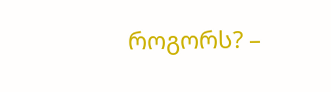როგორს? –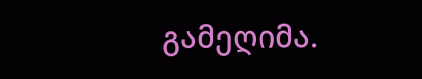გამეღიმა.